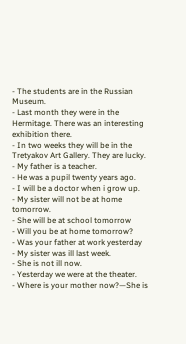- The students are in the Russian Museum.
- Last month they were in the Hermitage. There was an interesting exhibition there.
- In two weeks they will be in the Tretyakov Art Gallery. They are lucky.
- My father is a teacher.
- He was a pupil twenty years ago.
- I will be a doctor when i grow up.
- My sister will not be at home tomorrow.
- She will be at school tomorrow
- Will you be at home tomorrow?
- Was your father at work yesterday
- My sister was ill last week.
- She is not ill now.
- Yesterday we were at the theater.
- Where is your mother now?—She is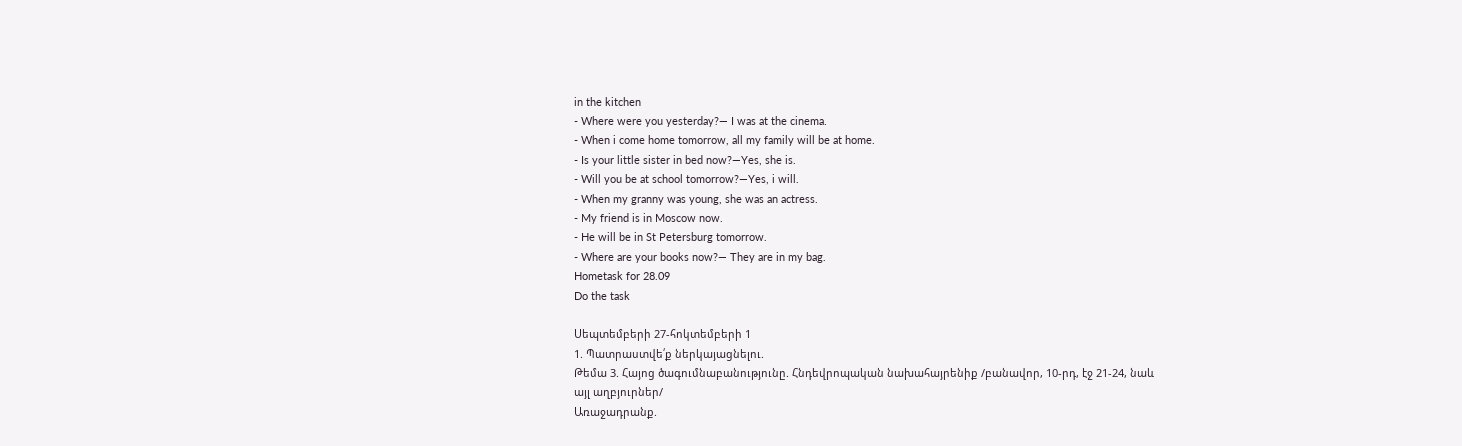in the kitchen
- Where were you yesterday?— I was at the cinema.
- When i come home tomorrow, all my family will be at home.
- Is your little sister in bed now?—Yes, she is.
- Will you be at school tomorrow?—Yes, i will.
- When my granny was young, she was an actress.
- My friend is in Moscow now.
- He will be in St Petersburg tomorrow.
- Where are your books now?— They are in my bag.
Hometask for 28.09
Do the task

Սեպտեմբերի 27-հոկտեմբերի 1
1. Պատրաստվե՛ք ներկայացնելու.
Թեմա 3. Հայոց ծագումնաբանությունը. Հնդեվրոպական նախահայրենիք /բանավոր, 10-րդ, էջ 21-24, նաև այլ աղբյուրներ/
Առաջադրանք.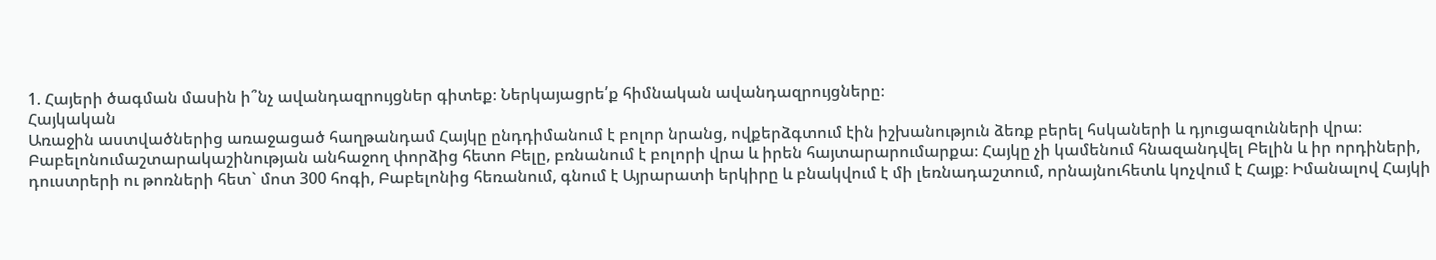1. Հայերի ծագման մասին ի՞նչ ավանդազրույցներ գիտեք։ Ներկայացրե՛ք հիմնական ավանդազրույցները։
Հայկական
Առաջին աստվածներից առաջացած հաղթանդամ Հայկը ընդդիմանում է բոլոր նրանց, ովքերձգտում էին իշխանություն ձեռք բերել հսկաների և դյուցազունների վրա։ Բաբելոնումաշտարակաշինության անհաջող փորձից հետո Բելը, բռնանում է բոլորի վրա և իրեն հայտարարումարքա։ Հայկը չի կամենում հնազանդվել Բելին և իր որդիների, դուստրերի ու թոռների հետ` մոտ 300 հոգի, Բաբելոնից հեռանում, գնում է Այրարատի երկիրը և բնակվում է մի լեռնադաշտում, որնայնուհետև կոչվում է Հայք։ Իմանալով Հայկի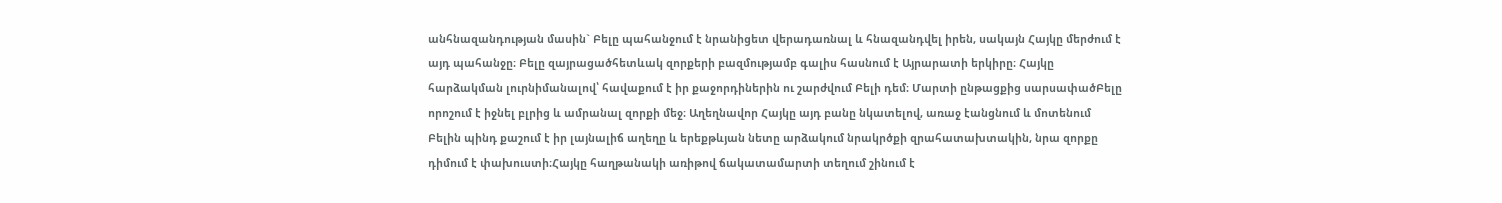անհնազանդության մասին` Բելը պահանջում է նրանիցետ վերադառնալ և հնազանդվել իրեն, սակայն Հայկը մերժում է այդ պահանջը։ Բելը զայրացածհետևակ զորքերի բազմությամբ գալիս հասնում է Այրարատի երկիրը։ Հայկը հարձակման լուրնիմանալով՝ հավաքում է իր քաջորդիներին ու շարժվում Բելի դեմ։ Մարտի ընթացքից սարսափածԲելը որոշում է իջնել բլրից և ամրանալ զորքի մեջ։ Աղեղնավոր Հայկը այդ բանը նկատելով, առաջ էանցնում և մոտենում Բելին պինդ քաշում է իր լայնալիճ աղեղը և երեքթևյան նետը արձակում նրակրծքի զրահատախտակին, նրա զորքը դիմում է փախուստի։Հայկը հաղթանակի առիթով ճակատամարտի տեղում շինում է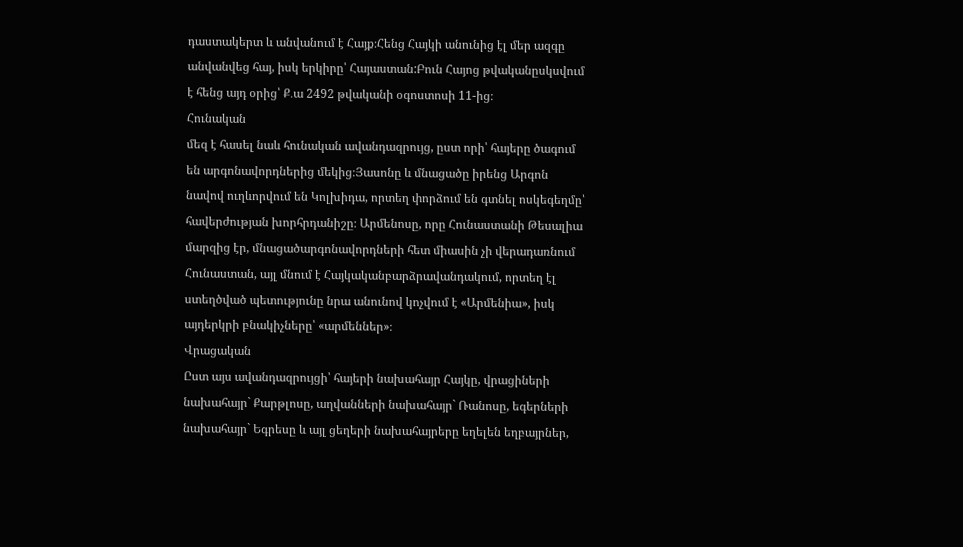դաստակերտ և անվանում է Հայք։Հենց Հայկի անունից էլ մեր ազգը անվանվեց հայ, իսկ երկիրը՝ Հայաստան:Բուն Հայոց թվականըսկսվում է հենց այդ օրից՝ Ք․ա 2492 թվականի օգոստոսի 11-ից։
Հունական
մեզ է հասել նաև հունական ավանդազրույց, ըստ որի՝ հայերը ծագում են արգոնավորդներից մեկից։Յասոնը և մնացածը իրենց Արգոն նավով ուղևորվում են Կոլխիդա, որտեղ փորձում են գտնել ոսկեգեղմը՝ հավերժության խորհրդանիշը։ Արմենոսը, որը Հունաստանի Թեսալիա մարզից էր, մնացածարգոնավորդների հետ միասին չի վերադառնում Հունաստան, այլ մնում է Հայկականբարձրավանդակում, որտեղ էլ ստեղծված պետությունը նրա անունով կոչվում է «Արմենիա», իսկ այդերկրի բնակիչները՝ «արմեններ»։
Վրացական
Ըստ այս ավանդազրույցի՝ հայերի նախահայր Հայկը, վրացիների նախահայր` Քարթլոսը, աղվանների նախահայր` Ռանոսը, եգերների նախահայր` Եգրեսը և այլ ցեղերի նախահայրերը եղելեն եղբայրներ,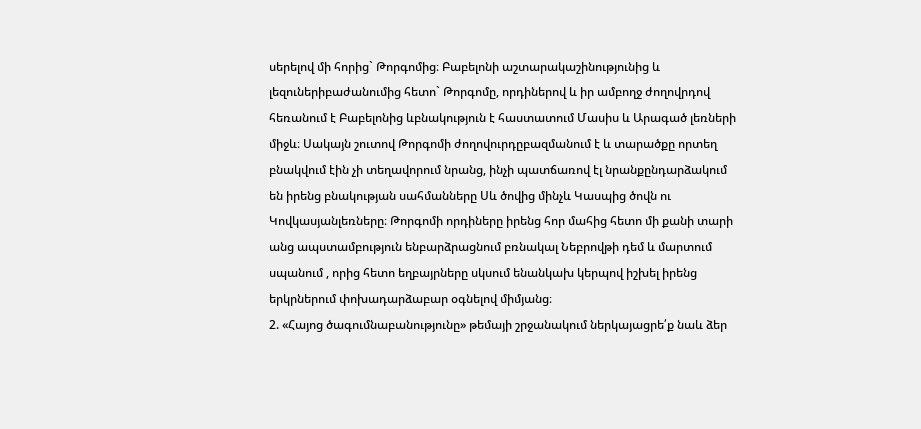սերելով մի հորից` Թորգոմից։ Բաբելոնի աշտարակաշինությունից և լեզուներիբաժանումից հետո` Թորգոմը, որդիներով և իր ամբողջ ժողովրդով հեռանում է Բաբելոնից ևբնակություն է հաստատում Մասիս և Արագած լեռների միջև։ Սակայն շուտով Թորգոմի ժողովուրդըբազմանում է և տարածքը որտեղ բնակվում էին չի տեղավորում նրանց, ինչի պատճառով էլ նրանքընդարձակում են իրենց բնակության սահմանները Սև ծովից մինչև Կասպից ծովն ու Կովկասյանլեռները։ Թորգոմի որդիները իրենց հոր մահից հետո մի քանի տարի անց ապստամբություն ենբարձրացնում բռնակալ Նեբրովթի դեմ և մարտում սպանում , որից հետո եղբայրները սկսում ենանկախ կերպով իշխել իրենց երկրներում փոխադարձաբար օգնելով միմյանց։
2. «Հայոց ծագումնաբանությունը» թեմայի շրջանակում ներկայացրե՛ք նաև ձեր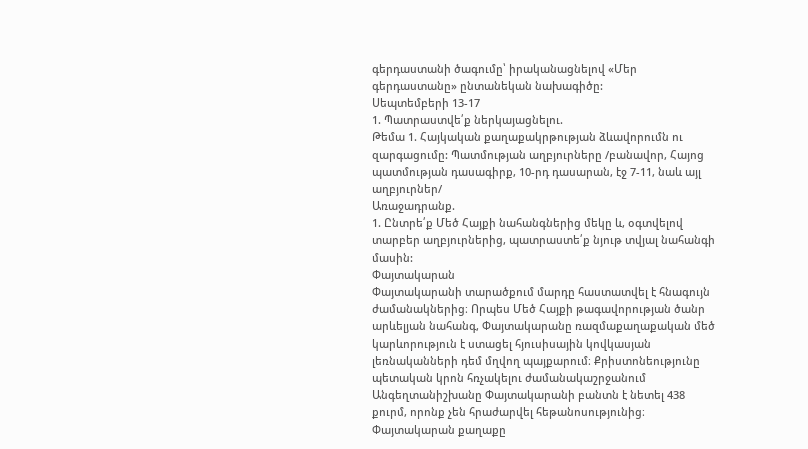գերդաստանի ծագումը՝ իրականացնելով «Մեր գերդաստանը» ընտանեկան նախագիծը:
Սեպտեմբերի 13-17
1. Պատրաստվե՛ք ներկայացնելու.
Թեմա 1. Հայկական քաղաքակրթության ձևավորումն ու զարգացումը: Պատմության աղբյուրները /բանավոր, Հայոց պատմության դասագիրք, 10-րդ դասարան, էջ 7-11, նաև այլ աղբյուրներ/
Առաջադրանք.
1. Ընտրե՛ք Մեծ Հայքի նահանգներից մեկը և, օգտվելով տարբեր աղբյուրներից, պատրաստե՛ք նյութ տվյալ նահանգի մասին:
Փայտակարան
Փայտակարանի տարածքում մարդը հաստատվել է հնագույն ժամանակներից։ Որպես Մեծ Հայքի թագավորության ծանր արևելյան նահանգ, Փայտակարանը ռազմաքաղաքական մեծ կարևորություն է ստացել հյուսիսային կովկասյան լեռնականների դեմ մղվող պայքարում։ Քրիստոնեությունը պետական կրոն հռչակելու ժամանակաշրջանում Անգեղտանիշխանը Փայտակարանի բանտն է նետել 438 քուրմ, որոնք չեն հրաժարվել հեթանոսությունից։ Փայտակարան քաղաքը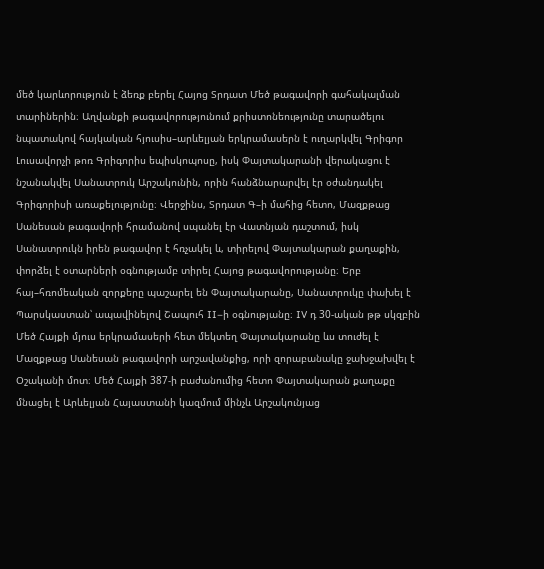մեծ կարևորություն է ձեռք բերել Հայոց Տրդատ Մեծ թագավորի գահակալման տարիներին։ Աղվանքի թագավորությունում քրիստոնեությունը տարածելու նպատակով հայկական հյուսիս–արևելյան երկրամասերն է ուղարկվել Գրիգոր Լուսավորչի թոռ Գրիգորիս եպիսկոպոսը, իսկ Փայտակարանի վերակացու է նշանակվել Սանատրուկ Արշակունին, որին հանձնարարվել էր օժանդակել Գրիգորիսի առաքելությունը։ Վերջինս, Տրդատ Գ–ի մահից հետո, Մազքթաց Սանեսան թագավորի հրամանով սպանել էր Վատնյան դաշտում, իսկ Սանատրուկն իրեն թագավոր է հռչակել և, տիրելով Փայտակարան քաղաքին, փորձել է օտարների օգնությամբ տիրել Հայոց թագավորությանը։ Երբ հայ–հռոմեական զորքերը պաշարել են Փայտակարանը, Սանատրուկը փախել է Պարսկաստան՝ ապավինելով Շապուհ II–ի օգնությանը։ IV դ 30-ական թթ սկզբին Մեծ Հայքի մյուս երկրամասերի հետ մեկտեղ Փայտակարանը ևս տուժել է Մազքթաց Սանեսան թագավորի արշավանքից, որի զորաբանակը ջախջախվել է Օշականի մոտ։ Մեծ Հայքի 387-ի բաժանումից հետո Փայտակարան քաղաքը մնացել է Արևելյան Հայաստանի կազմում մինչև Արշակունյաց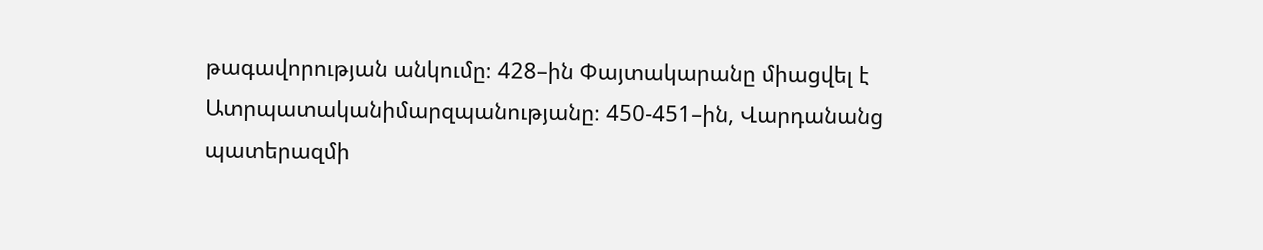թագավորության անկումը։ 428–ին Փայտակարանը միացվել է Ատրպատականիմարզպանությանը։ 450-451–ին, Վարդանանց պատերազմի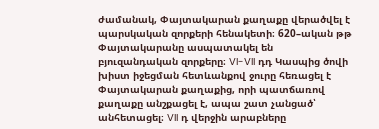ժամանակ, Փայտակարան քաղաքը վերածվել է պարսկական զորքերի հենակետի։ 620–ական թթ Փայտակարանը ասպատակել են բյուզանդական զորքերը։ VI-VII դդ Կասպից ծովի խիստ իջեցման հետևանքով ջուրը հեռացել է Փայտակարան քաղաքից, որի պատճառով քաղաքը անշքացել է, ապա շատ չանցած՝ անհետացել։ VII դ վերջին արաբները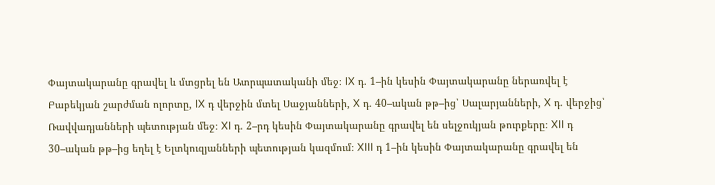Փայտակարանը գրավել և մտցրել են Ատրպատականի մեջ։ IX դ. 1–ին կեսին Փայտակարանը ներառվել է Բաբեկյան շարժման ոլորտը, IX դ վերջին մտել Սաջյանների, X դ. 40–ական թթ–ից՝ Սալարյանների, X դ. վերջից՝ Ռավվադյանների պետության մեջ։ XI դ. 2–րդ կեսին Փայտակարանը գրավել են սելջուկյան թուրքերը։ XII դ 30–ական թթ–ից եղել է Ելտկուզյանների պետության կազմում։ XIII դ 1–ին կեսին Փայտակարանը գրավել են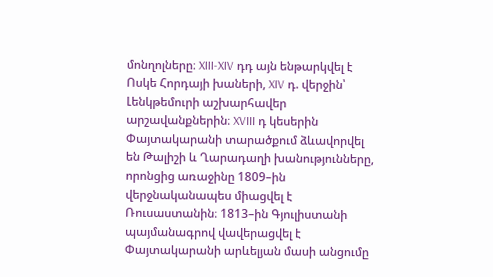մոնղոլները։ XIII-XIV դդ այն ենթարկվել է Ոսկե Հորդայի խաների, XIV դ. վերջին՝ Լենկթեմուրի աշխարհավեր արշավանքներին։ XVIII դ կեսերին Փայտակարանի տարածքում ձևավորվել են Թալիշի և Ղարադաղի խանությունները, որոնցից առաջինը 1809–ին վերջնականապես միացվել է Ռուսաստանին։ 1813–ին Գյուլիստանի պայմանագրով վավերացվել է Փայտակարանի արևելյան մասի անցումը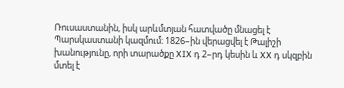Ռուսաստանին, իսկ արևմտյան հատվածը մնացել է Պարսկաստանի կազմում։ 1826–ին վերացվել է Թալիշի խանությունը, որի տարածքը XIX դ 2–րդ կեսին և XX դ սկզբին մտել է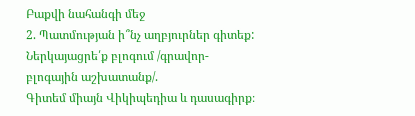Բաքվի նահանգի մեջ
2. Պատմության ի՞նչ աղբյուրներ գիտեք: Ներկայացրե՛ք բլոգում /գրավոր-բլոգային աշխատանք/.
Գիտեմ միայն Վիկիպեդիա և դասագիրք։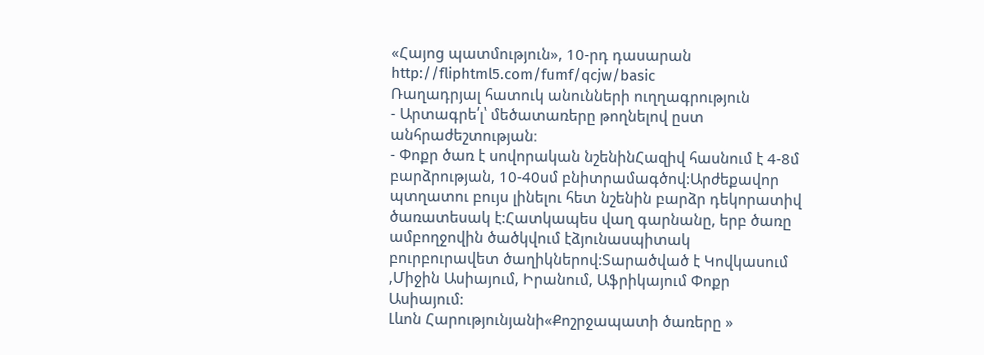«Հայոց պատմություն», 10-րդ դասարան
http://fliphtml5.com/fumf/qcjw/basic
Ռաղադրյալ հատուկ անունների ուղղագրություն
- Արտագրե՛լ՝ մեծատառերը թողնելով ըստ անհրաժեշտության։
- Փոքր ծառ է սովորական նշենինՀազիվ հասնում է 4-8մ բարձրության, 10-40սմ բնիտրամագծով:Արժեքավոր պտղատու բույս լինելու հետ նշենին բարձր դեկորատիվ ծառատեսակ է:Հատկապես վաղ գարնանը, երբ ծառը ամբողջովին ծածկվում էձյունասպիտակ բուրբուրավետ ծաղիկներով:Տարածված է Կովկասում ,Միջին Ասիայում, Իրանում, Աֆրիկայում Փոքր Ասիայում:
Լևոն Հարությունյանի«Քոշրջապատի ծառերը »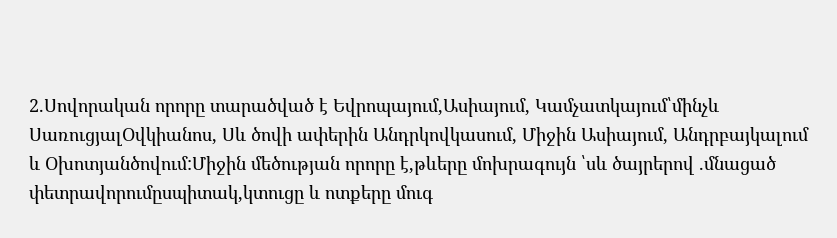2.Սովորական որորը տարածված է Եվրոպայում,Ասիայում, Կամչատկայում՝մինչև ՍառուցյալՕվկիանոս, Սև ծովի ափերին Անդրկովկասում, Միջին Ասիայում, Անդրբայկալում և Օխոտյանծովում:Միջին մեծության որորը է,թևերը մոխրագույն ՝սև ծայրերով .մնացած փետրավորումըսպիտակ,կտուցը և ոտքերը մուգ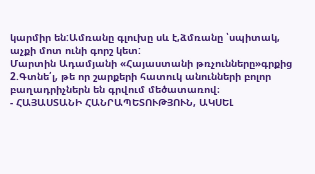կարմիր են:Ամռանը գլուխը սև է,ձմռանը ՝սպիտակ, աչքի մոտ ունի գորշ կետ:
Մարտին Ադամյանի «Հայաստանի թռչունները»գրքից
2.Գտնե՛լ, թե որ շարքերի հատուկ անունների բոլոր
բաղադրիչներն են գրվում մեծատառով։
- ՀԱՅԱՍՏԱՆԻ ՀԱՆՐԱՊԵՏՈՒԹՅՈՒՆ, ԱԿՍԵԼ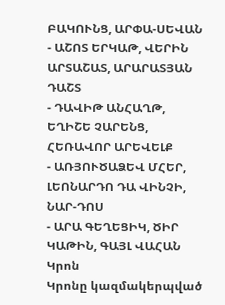ԲԱԿՈՒՆՑ, ԱՐՓԱ-ՍԵՎԱՆ
- ԱՇՈՏ ԵՐԿԱԹ, ՎԵՐԻՆ ԱՐՏԱՇԱՏ, ԱՐԱՐԱՏՅԱՆ ԴԱՇՏ
- ԴԱՎԻԹ ԱՆՀԱՂԹ, ԵՂԻՇԵ ՉԱՐԵՆՑ, ՀԵՌԱՎՈՐ ԱՐԵՎԵԼՔ
- ԱՌՅՈՒԾԱՁԵՎ ՄՀԵՐ, ԼԵՈՆԱՐԴՈ ԴԱ ՎԻՆՉԻ, ՆԱՐ-ԴՈՍ
- ԱՐԱ ԳԵՂԵՑԻԿ, ԾԻՐ ԿԱԹԻՆ, ԳԱՅԼ ՎԱՀԱՆ
Կրոն
Կրոնը կազմակերպված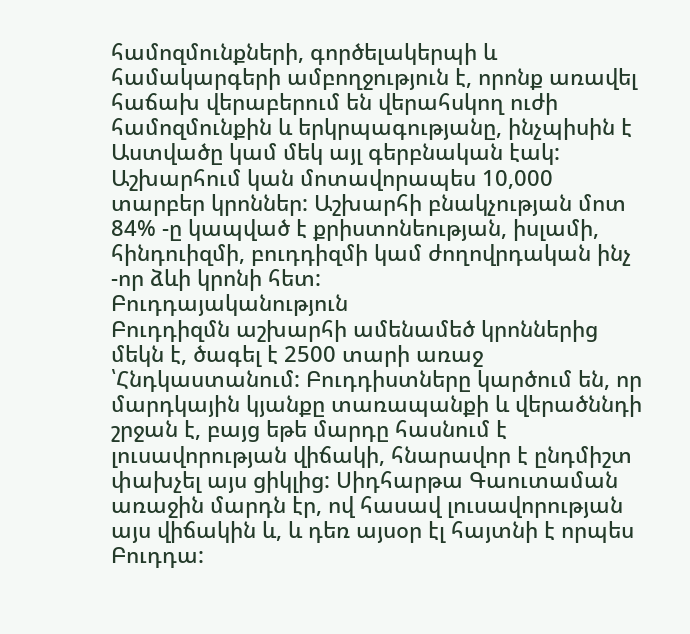համոզմունքների, գործելակերպի և համակարգերի ամբողջություն է, որոնք առավել հաճախ վերաբերում են վերահսկող ուժի համոզմունքին և երկրպագությանը, ինչպիսին է Աստվածը կամ մեկ այլ գերբնական էակ: Աշխարհում կան մոտավորապես 10,000 տարբեր կրոններ: Աշխարհի բնակչության մոտ 84% -ը կապված է քրիստոնեության, իսլամի, հինդուիզմի, բուդդիզմի կամ ժողովրդական ինչ -որ ձևի կրոնի հետ:
Բուդդայականություն
Բուդդիզմն աշխարհի ամենամեծ կրոններից մեկն է, ծագել է 2500 տարի առաջ ՝Հնդկաստանում: Բուդդիստները կարծում են, որ մարդկային կյանքը տառապանքի և վերածննդի շրջան է, բայց եթե մարդը հասնում է լուսավորության վիճակի, հնարավոր է ընդմիշտ փախչել այս ցիկլից: Սիդհարթա Գաուտաման առաջին մարդն էր, ով հասավ լուսավորության այս վիճակին և, և դեռ այսօր էլ հայտնի է որպես Բուդդա: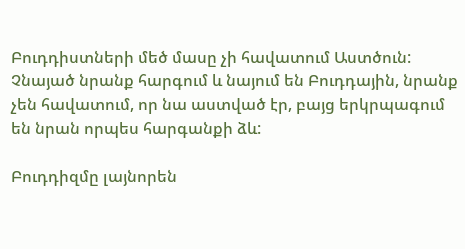Բուդդիստների մեծ մասը չի հավատում Աստծուն: Չնայած նրանք հարգում և նայում են Բուդդային, նրանք չեն հավատում, որ նա աստված էր, բայց երկրպագում են նրան որպես հարգանքի ձև:

Բուդդիզմը լայնորեն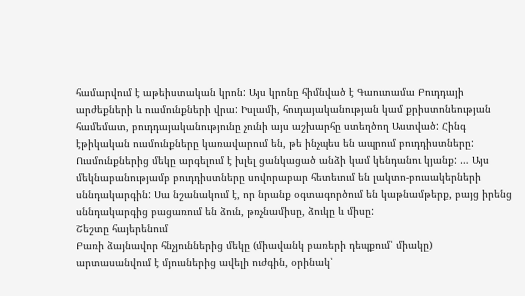համարվում է աթեիստական կրոն: Այս կրոնը հիմնված է Գաուտամա Բուդդայի արժեքների և ուսմունքների վրա: Իսլամի, հուդայականության կամ քրիստոնեության համեմատ, բուդդայականությունը չունի այս աշխարհը ստեղծող Աստված: Հինգ էթիկական ուսմունքները կառավարում են, թե ինչպես են ապրում բուդդիստները: Ուսմունքներից մեկը արգելում է խլել ցանկացած անձի կամ կենդանու կյանք: … Այս մեկնաբանությամբ բուդդիստները սովորաբար հետեւում են լակտո-բուսակերների սննդակարգին: Սա նշանակում է, որ նրանք օգտագործում են կաթնամթերք, բայց իրենց սննդակարգից բացառում են ձուն, թռչնամիսը, ձուկը և միսը:
Շեշտը հայերենում
Բառի ձայնավոր հնչյուններից մեկը (միավանկ բառերի դեպքում՝ միակը)
արտասանվում է մյուսներից ավելի ուժգին, օրինակ՝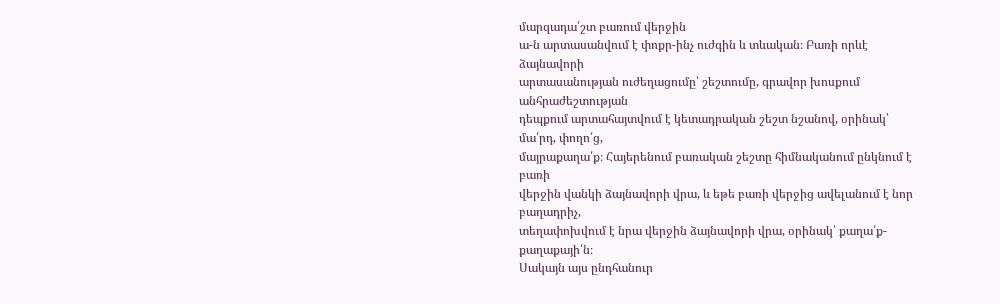մարզադա՛շտ բառում վերջին
ա-ն արտասանվում է փոքր-ինչ ուժգին և տևական։ Բառի որևէ ձայնավորի
արտասանության ուժեղացումը՝ շեշտումը, գրավոր խոսքում անհրաժեշտության
դեպքում արտահայտվում է կետադրական շեշտ նշանով, օրինակ՝ մա՛րդ, փողո՛ց,
մայրաքաղա՛ք։ Հայերենում բառական շեշտը հիմնականում ընկնում է բառի
վերջին վանկի ձայնավորի վրա, և եթե բառի վերջից ավելանում է նոր բաղադրիչ,
տեղափոխվում է նրա վերջին ձայնավորի վրա, օրինակ՝ քաղա՛ք-քաղաքայի՛ն։
Սակայն այս ընդհանուր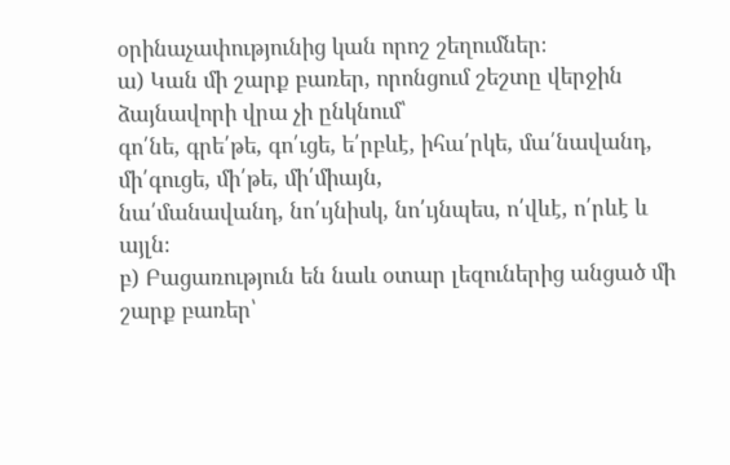օրինաչափությունից կան որոշ շեղումներ։
ա) Կան մի շարք բառեր, որոնցում շեշտը վերջին ձայնավորի վրա չի ընկնում՝
գո՛նե, գրե՛թե, գո՛ւցե, ե՛րբևէ, իհա՛րկե, մա՛նավանդ, մի՛գուցե, մի՛թե, մի՛միայն,
նա՛մանավանդ, նո՛ւյնիսկ, նո՛ւյնպես, ո՛վևէ, ո՛րևէ և այլն։
բ) Բացառություն են նաև օտար լեզուներից անցած մի շարք բառեր՝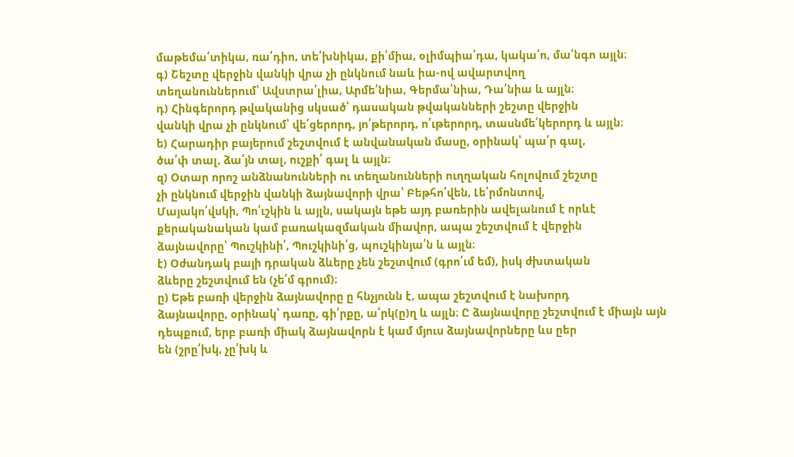մաթեմա՛տիկա, ռա՛դիո, տե՛խնիկա, քի՛միա, օլիմպիա՛դա, կակա՛ո, մա՛նգո այլն։
գ) Շեշտը վերջին վանկի վրա չի ընկնում նաև իա-ով ավարտվող
տեղանուններում՝ Ավստրա՛լիա, Արմե՛նիա, Գերմա՛նիա, Դա՛նիա և այլն։
դ) Հինգերորդ թվականից սկսած՝ դասական թվականների շեշտը վերջին
վանկի վրա չի ընկնում՝ վե՛ցերորդ, յո՛թերորդ, ո՛ւթերորդ, տասնմե՛կերորդ և այլն։
ե) Հարադիր բայերում շեշտվում է անվանական մասը, օրինակ՝ պա՛ր գալ,
ծա՛փ տալ, ձա՛յն տալ, ուշքի՛ գալ և այլն։
զ) Օտար որոշ անձնանունների ու տեղանունների ուղղական հոլովում շեշտը
չի ընկնում վերջին վանկի ձայնավորի վրա՝ Բեթհո՛վեն, Լե՛րմոնտով,
Մայակո՛վսկի, Պո՛ւշկին և այլն, սակայն եթե այդ բառերին ավելանում է որևէ
քերականական կամ բառակազմական միավոր, ապա շեշտվում է վերջին
ձայնավորը՝ Պուշկինի՛, Պուշկինի՛ց, պուշկինյա՛ն և այլն։
է) Օժանդակ բայի դրական ձևերը չեն շեշտվում (գրո՛ւմ եմ), իսկ ժխտական
ձևերը շեշտվում են (չե՛մ գրում)։
ը) Եթե բառի վերջին ձայնավորը ը հնչյունն է, ապա շեշտվում է նախորդ
ձայնավորը, օրինակ՝ դառը, գի՛րքը, ա՛րկ(ը)ղ և այլն։ Ը ձայնավորը շեշտվում է միայն այն դեպքում, երբ բառի միակ ձայնավորն է կամ մյուս ձայնավորները ևս ըեր
են (շրը՛խկ, չը՛խկ և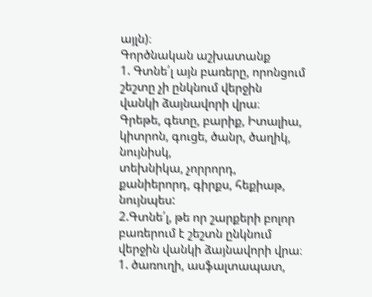այլն)։
Գործնական աշխատանք
1. Գտնե՛լ այն բառերը, որոնցում շեշտը չի ընկնում վերջին
վանկի ձայնավորի վրա։
Գրեթե, գետը, բարիք, Իտալիա, կիտրոն, գուցե, ծանր, ծաղիկ, նույնիսկ,
տեխնիկա, չորրորդ, քանիերորդ, գիրքս, հեքիաթ, նույնպես:
2.Գտնե՛լ, թե որ շարքերի բոլոր բառերում է շեշտն ընկնում
վերջին վանկի ձայնավորի վրա։
1. ծառուղի, ասֆալտապատ,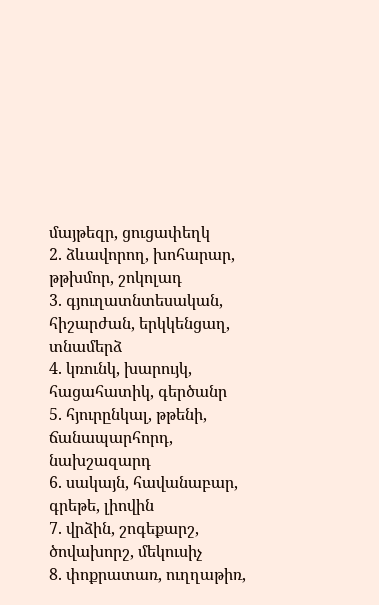մայթեզր, ցուցափեղկ
2. ձևավորող, խոհարար, թթխմոր, շոկոլադ
3. գյուղատնտեսական, հիշարժան, երկկենցաղ, տնամերձ
4. կռունկ, խարույկ, հացահատիկ, գերծանր
5. հյուրընկալ, թթենի, ճանապարհորդ, նախշազարդ
6. սակայն, հավանաբար, գրեթե, լիովին
7. վրձին, շոգեքարշ, ծովախորշ, մեկուսիչ
8. փոքրատառ, ուղղաթիռ,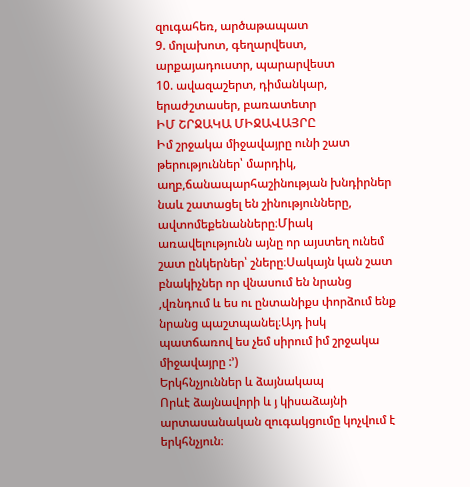զուգահեռ, արծաթապատ
9. մոլախոտ, գեղարվեստ, արքայադուստր, պարարվեստ
10. ավազաշերտ, դիմանկար, երաժշտասեր, բառատետր
ԻՄ ՇՐՋԱԿԱ ՄԻՋԱՎԱՅՐԸ
Իմ շրջակա միջավայրը ունի շատ թերություններ՝ մարդիկ, աղբ,ճանապարհաշինության խնդիրներ նաև շատացել են շինությունները, ավտոմեքենանները։Միակ առավելությունն այնը որ այստեղ ունեմ շատ ընկերներ՝ շները։Սակայն կան շատ բնակիչներ որ վնասում են նրանց ,վռնդում և ես ու ընտանիքս փորձում ենք նրանց պաշտպանել։Այդ իսկ պատճառով ես չեմ սիրում իմ շրջակա միջավայրը :’)
Երկհնչյուններ և ձայնակապ
Որևէ ձայնավորի և յ կիսաձայնի արտասանական զուգակցումը կոչվում է
երկհնչյուն։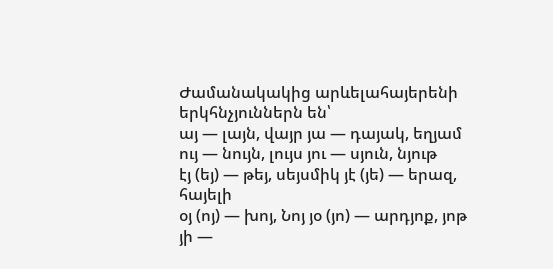Ժամանակակից արևելահայերենի երկհնչյուններն են՝
այ — լայն, վայր յա — դայակ, եղյամ
ույ — նույն, լույս յու — սյուն, նյութ
էյ (եյ) — թեյ, սեյսմիկ յէ (յե) — երազ, հայելի
օյ (ոյ) — խոյ, Նոյ յօ (յո) — արդյոք, յոթ
յի —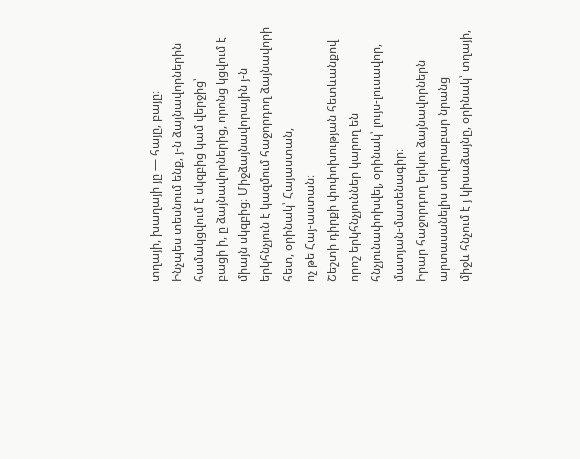տղայի, խաղայի յը — հայը, բայը։
Ինչպես տեսնում ենք, յ-ն ձայնավորներին համակցվում է սկզբից կամ վերջից՝
բացի ի, ը ձայնավորներից, որոնց կցվում է միայն սկզբից։ Միջձայնավորային յ-ն երկհնչյուն է կազմում հաջորդող ձայնավորի հետ, օրինակ՝ Հայաստան,
ոչ թե Հայ-աստան։
Շեշտի դիրքի փոփոխության հետևանքով որոշ երկհնչյուններ կարող են
հնչյունափոխվել, օրինակ՝ լույս-լուսավոր, մատյան-մատենագիր։
Իրար հաջորդող երկու ձայնավորներն արտասանելիս սովորաբար նրանց
միջև հնչում է յ կիսաձայնը, օրինակ՝ տղայի,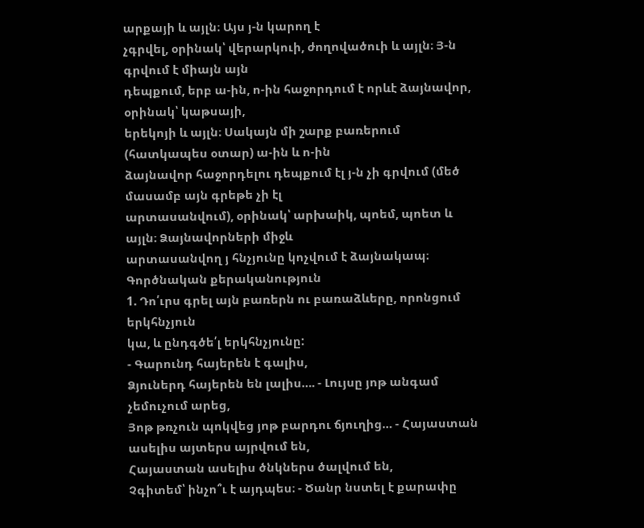արքայի և այլն։ Այս յ-ն կարող է
չգրվել, օրինակ՝ վերարկուի, ժողովածուի և այլն։ Յ-ն գրվում է միայն այն
դեպքում, երբ ա-ին, ո-ին հաջորդում է որևէ ձայնավոր, օրինակ՝ կաթսայի,
երեկոյի և այլն։ Սակայն մի շարք բառերում (հատկապես օտար) ա-ին և ո-ին
ձայնավոր հաջորդելու դեպքում էլ յ-ն չի գրվում (մեծ մասամբ այն գրեթե չի էլ
արտասանվում), օրինակ՝ արխաիկ, պոեմ, պոետ և այլն։ Ձայնավորների միջև
արտասանվող յ հնչյունը կոչվում է ձայնակապ։
Գործնական քերականություն
1. Դո՛ւրս գրել այն բառերն ու բառաձևերը, որոնցում երկհնչյուն
կա, և ընդգծե՛լ երկհնչյունը:
- Գարունդ հայերեն է գալիս,
Ձյուներդ հայերեն են լալիս…. - Լույսը յոթ անգամ չեմուչում արեց,
Յոթ թռչուն պոկվեց յոթ բարդու ճյուղից… - Հայաստան ասելիս այտերս այրվում են,
Հայաստան ասելիս ծնկներս ծալվում են,
Չգիտեմ՝ ինչո՞ւ է այդպես։ - Ծանր նստել է քարափը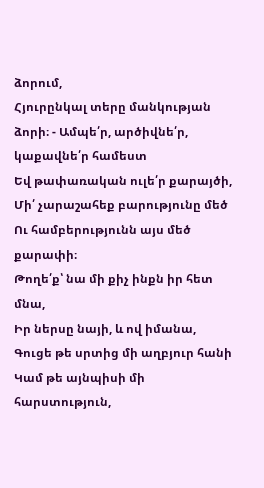ձորում,
Հյուրընկալ տերը մանկության ձորի։ - Ամպե՛ր, արծիվնե՛ր, կաքավնե՛ր համեստ
Եվ թափառական ուլե՛ր քարայծի,
Մի՛ չարաշահեք բարությունը մեծ
Ու համբերությունն այս մեծ քարափի։
Թողե՛ք՝ նա մի քիչ ինքն իր հետ մնա,
Իր ներսը նայի, և ով իմանա,
Գուցե թե սրտից մի աղբյուր հանի
Կամ թե այնպիսի մի հարստություն,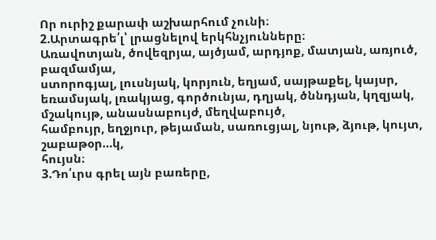Որ ուրիշ քարափ աշխարհում չունի։
2.Արտագրե՛լ՝ լրացնելով երկհնչյունները։
Առավոտյան, ծովեզրյա, այծյամ, արդյոք, մատյան, առյուծ, բազմամյա,
ստորոգյալ, լուսնյակ, կորյուն, եղյամ, սայթաքել, կայսր, եռամսյակ, լռակյաց, գործունյա, դղյակ, ծննդյան, կղզյակ, մշակույթ, անասնաբույժ, մեղվաբույծ,
համբույր, եղջյուր, թեյաման, սառուցյալ, նյութ, ձյութ, կույտ, շաբաթօր…կ,
հույսն։
3.Դո՛ւրս գրել այն բառերը,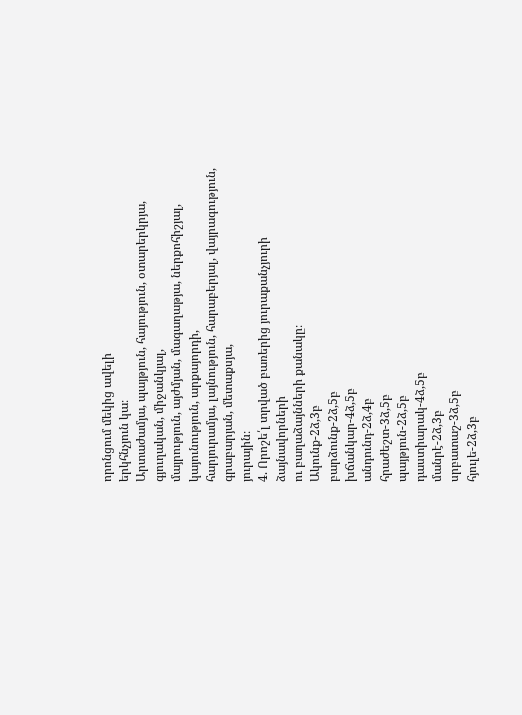որոնցում մեկից ավելի
երկհնչյուն կա։
Արտաժամյա, պայթյուն, հայություն, օտարերկրյա, գյուղական, միջանկյալ,
մայրություն, այժմյան, մագաղաթյա, ներքոհիշյալ, կայունություն, արքայորդի,
հարյուրամյա, լայնություն, հարաբերյալ, վայրագություն, գրաբարյան, մետաքսյա,
յուրային։
4. Որոշե՛լ տրված բառերից յուրաքանչյուրի ձայնավորների
ու բաղաձայնների քանակը։
Ակունք-2ձ,3բ
բարձունք-2ձ,5բ
խճանկար-4ձ,5բ
անդունդ-2ձ,4բ
հրաժեշտ-3ձ,5բ
պայթյուն-2ձ,5բ
դաստիարակ-4ձ,5բ
մանրէ-2ձ,3բ
սրբատաշ-3ձ,5բ
հյուլե-2ձ,3բ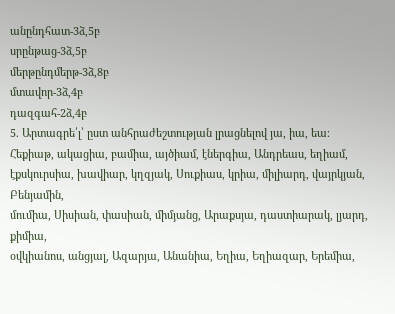անընդհատ-3ձ,5բ
սրընթաց-3ձ,5բ
մերթընդմերթ-3ձ,8բ
մտավոր-3ձ,4բ
դազգահ-2ձ,4բ
5. Արտագրե՛լ՝ ըստ անհրաժեշտության լրացնելով յա, իա, եա։
Հեքիաթ, ակացիա, բամիա, այծիամ, էներգիա, Անդրեաս, եղիամ,
էքսկուրսիա, խավիար, կղզյակ, Սուքիաս, կրիա, միլիարդ, վայրկյան, Բենյամին,
մումիա, Սիսիան, փասիան, միմյանց, Արաքսյա, դաստիարակ, լյարդ, քիմիա,
օվկիանոս, անցյալ, Ազարյա, Անանիա, Եղիա, Եղիազար, Երեմիա,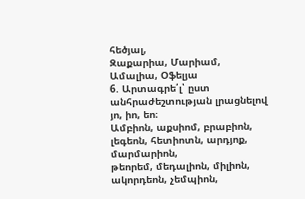հեծյալ,
Զաքարիա, Մարիամ, Ամալիա, Օֆելյա
6. Արտագրե՛լ՝ ըստ անհրաժեշտության լրացնելով յո, իո, եո։
Ամբիոն, աքսիոմ, բրաբիոն, լեգեոն, հետիոտն, արդյոք, մարմարիոն,
թեորեմ, մեդալիոն, միլիոն, ակորդեոն, չեմպիոն,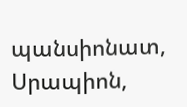պանսիոնատ, Սրապիոն,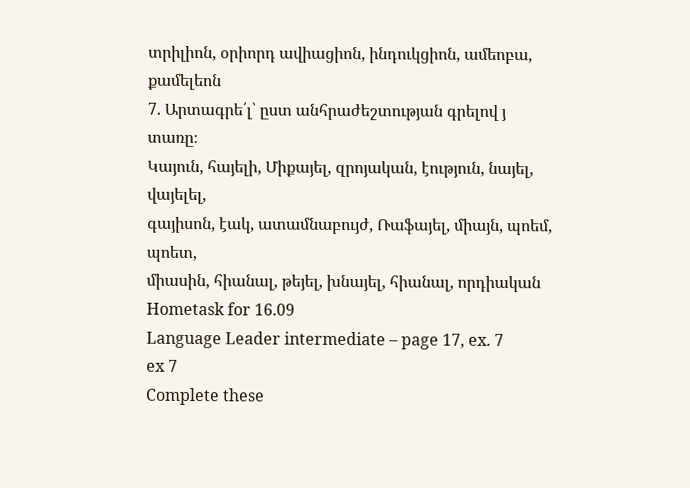տրիլիոն, օրիորդ ավիացիոն, ինդուկցիոն, ամեոբա, քամելեոն
7. Արտագրե՛լ՝ ըստ անհրաժեշտության գրելով յ տառը։
Կայուն, հայելի, Միքայել, զրոյական, էություն, նայել, վայելել,
գայիսոն, էակ, ատամնաբույժ, Ռաֆայել, միայն, պոեմ, պոետ,
միասին, հիանալ, թեյել, խնայել, հիանալ, որդիական
Hometask for 16.09
Language Leader intermediate – page 17, ex. 7
ex 7
Complete these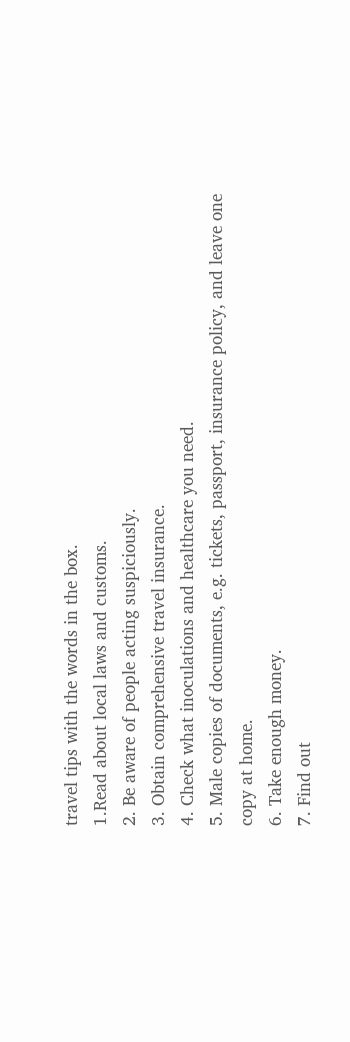travel tips with the words in the box.
1.Read about local laws and customs.
2. Be aware of people acting suspiciously.
3. Obtain comprehensive travel insurance.
4. Check what inoculations and healthcare you need.
5. Male copies of documents, e.g. tickets, passport, insurance policy, and leave one
copy at home.
6. Take enough money.
7. Find out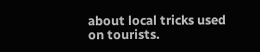about local tricks used on tourists.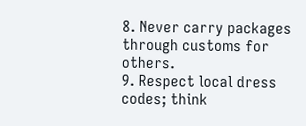8. Never carry packages through customs for others.
9. Respect local dress codes; think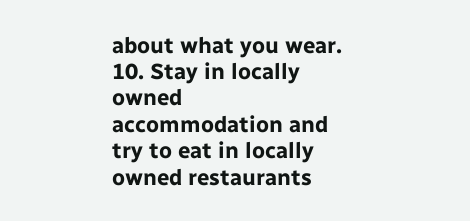about what you wear.
10. Stay in locally owned accommodation and try to eat in locally owned restaurants